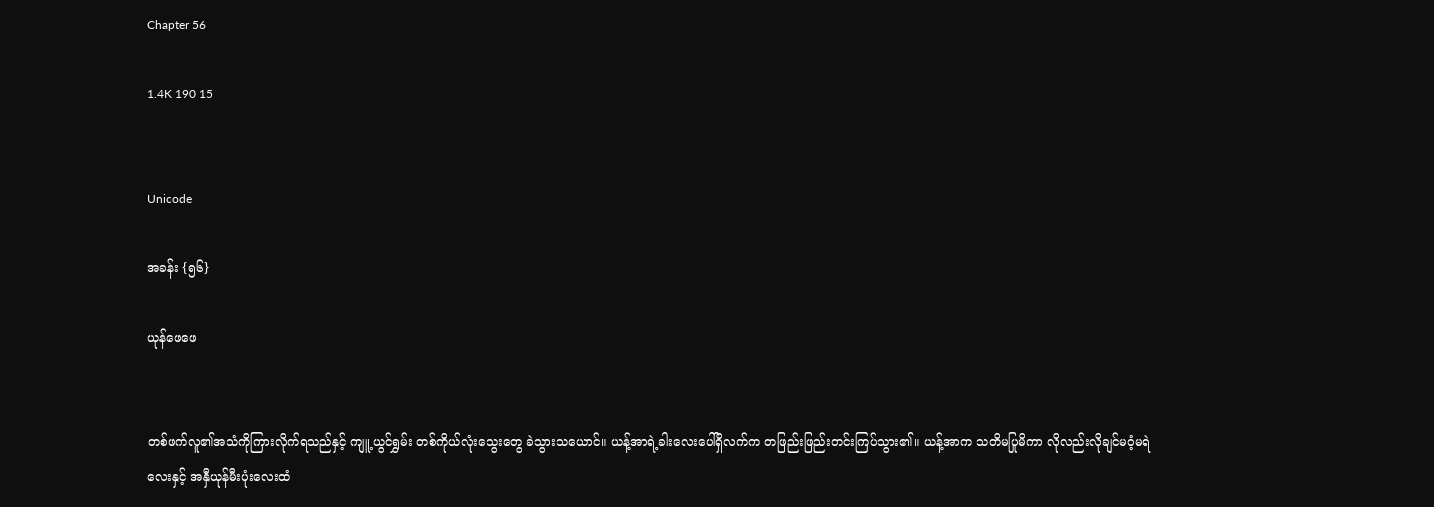Chapter 56

1.4K 190 15


Unicode

အခန်း {၅၆}

ယုန်ဖေဖေ


တစ်ဖက်လူ၏အသံကိုကြားလိုက်ရသည်နှင့် ကျူ့ယွင်ရွှမ်း တစ်ကိုယ်လုံးသွေးတွေ ခဲသွားသယောင်။ ယန့်အာရဲ့ခါးလေးပေါ်ရှိလက်က တဖြည်းဖြည်းတင်းကြပ်သွား၏။ ယန့်အာက သတိမပြုမိကာ လိုလည်းလိုချင်မဝံ့မရဲလေးနှင့် အနှီယုန်မီးပုံးလေးထံ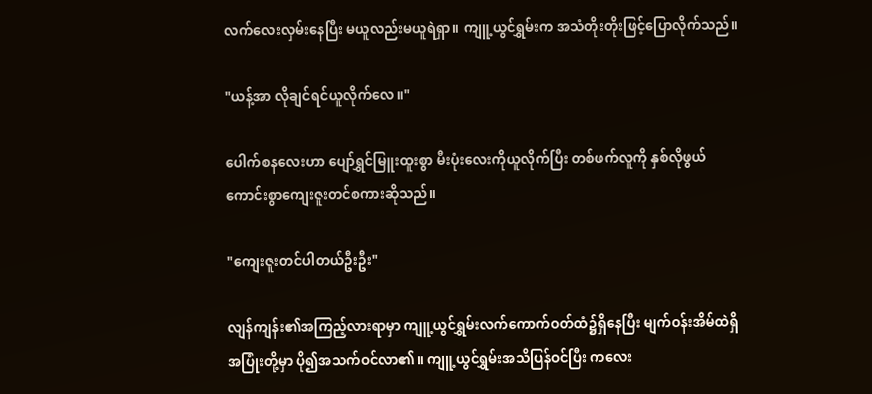လက်လေးလှမ်းနေပြီး မယူလည်းမယူရဲရှာ။ ကျူ့ယွင်ရွှမ်းက အသံတိုးတိုးဖြင့်ပြောလိုက်သည်။

"ယန့်အာ လိုချင်ရင်ယူလိုက်လေ။"

ပေါက်စနလေးဟာ ပျော်ရွှင်မြူးထူးစွာ မီးပုံးလေးကိုယူလိုက်ပြီး တစ်ဖက်လူကို နှစ်လိုဖွယ်ကောင်းစွာကျေးဇူးတင်စကားဆိုသည်။

"ကျေးဇူးတင်ပါတယ်ဦးဦး"

လျန်ကျန်း၏အကြည့်လားရာမှာ ကျူ့ယွင်ရွှမ်းလက်ကောက်ဝတ်ထံ၌ရှိနေပြီး မျက်ဝန်းအိမ်ထဲရှိအပြုံးတို့မှာ ပို၍အသက်ဝင်လာ၏။ ကျူ့ယွင်ရွှမ်းအသိပြန်ဝင်ပြီး ကလေး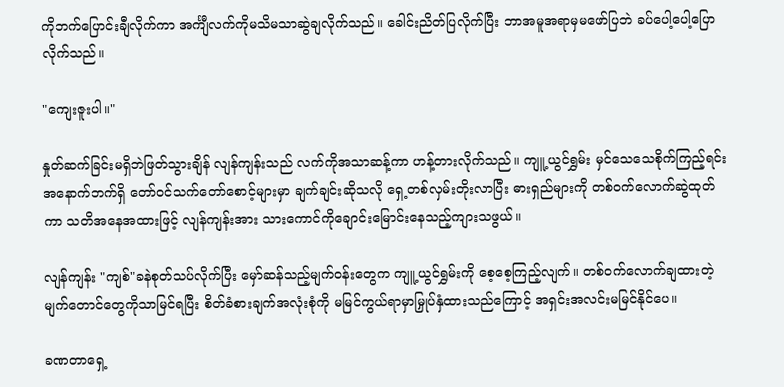ကိုဘက်ပြောင်းချီလိုက်ကာ အင်္ကျီလက်ကိုမသိမသာဆွဲချလိုက်သည်။ ခေါင်းညိတ်ပြလိုက်ပြီး ဘာအမူအရာမှမဖော်ပြဘဲ ခပ်‌ပေါ့ပေါ့ပြောလိုက်သည်။

"ကျေးဇူးပါ။"

နှုတ်ဆက်ခြင်းမရှိဘဲဖြတ်သွားချိန် လျန်ကျန်းသည် လက်ကိုအသာဆန့်ကာ ဟန့်တားလိုက်သည်။ ကျူ့ယွင်ရွှမ်း မှင်သေသေစိုက်ကြည့်ရင်း အနောက်ဘက်ရှိ တော်ဝင်သက်တော်စောင့်များမှာ ချက်ချင်းဆိုသလို ရှေ့တစ်လှမ်းတိုးလာပြီး ဓားရှည်များကို တစ်ဝက်လောက်ဆွဲထုတ်ကာ သတိအနေအထားဖြင့် လျန်ကျန်းအား သားကောင်ကိုချောင်းမြောင်းနေသည့်ကျားသဖွယ်။

လျန်ကျန်း "ကျစ်"ခနဲစုတ်သပ်လိုက်ပြီး မှော်ဆန်သည့်မျက်ဝန်းတွေက ကျူ့ယွင်ရွှမ်းကို စေ့စေ့ကြည့်လျက်။ တစ်ဝက်လောက်ချထားတဲ့မျက်တောင်တွေကိုသာမြင်ရပြီး စိတ်ခံစားချက်အလုံးစုံကို မမြင်ကွယ်ရာမှာမြှုပ်နှံထားသည်ကြောင့် အရှင်းအလင်းမမြင်နိုင်ပေ။

ခဏတာရှေ့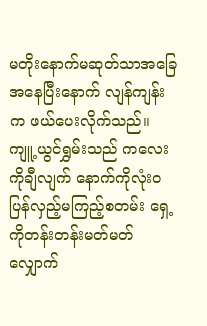မတိုးနောက်မဆုတ်သာအ‌ခြေအနေပြီးနောက် လျန်ကျန်းက ဖယ်ပေးလိုက်သည်။ ကျူ့ယွင်ရွှမ်းသည် ကလေးကိုချီလျက် နောက်ကိုလုံးဝပြန်လှည့်မကြည့်စတမ်း ရှေ့ကိုတန်းတန်းမတ်မတ်လျှောက်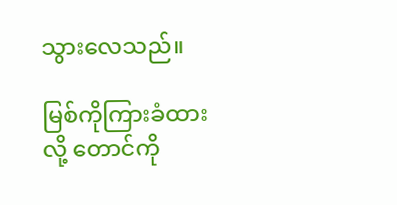သွားလေသည်။

မြစ်ကိုကြားခံထားလို့ တောင်ကို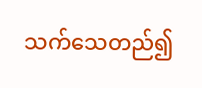သက်သေတည်၍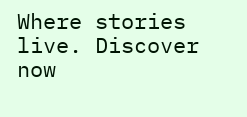Where stories live. Discover now